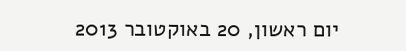יום ראשון, 20 באוקטובר 2013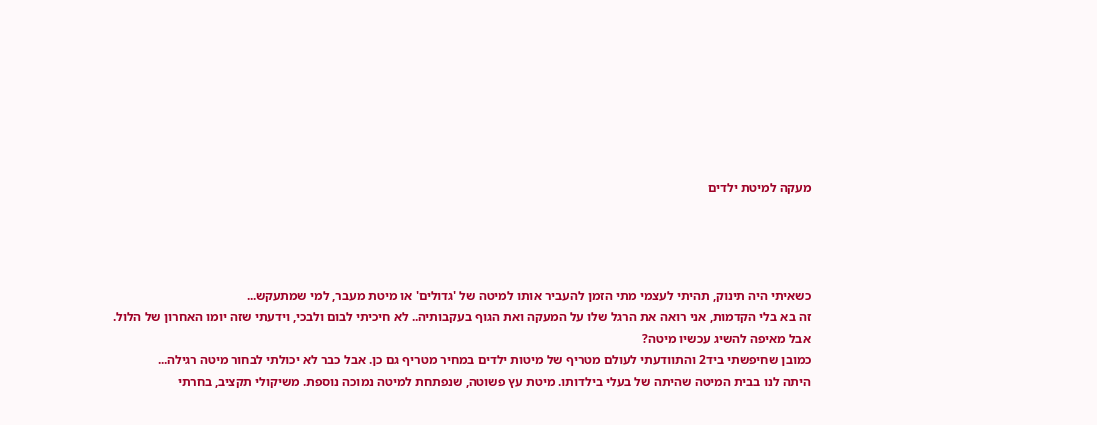מעקה למיטת ילדים




כשאיתי היה תינוק, תהיתי לעצמי מתי הזמן להעביר אותו למיטה של 'גדולים' או מיטת מעבר, למי שמתעקש...
זה בא בלי הקדמות, אני רואה את הרגל שלו על המעקה ואת הגוף בעקבותיה.. לא חיכיתי לבום ולבכי, וידעתי שזה יומו האחרון של הלול.
אבל מאיפה להשיג עכשיו מיטה?
כמובן שחיפשתי ביד2 והתוודעתי לעולם מטריף של מיטות ילדים במחיר מטריף גם כן. אבל כבר לא יכולתי לבחור מיטה רגילה...
היתה לנו בבית המיטה שהיתה של בעלי בילדותו. מיטת עץ פשוטה, שנפתחת למיטה נמוכה נוספת. משיקולי תקציב, בחרתי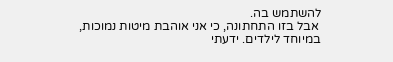להשתמש בה.
 אבל בזו התחתונה, כי אני אוהבת מיטות נמוכות, במיוחד לילדים. ידעתי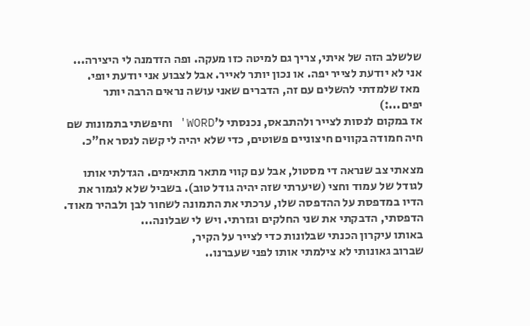שלשלב הזה של איתי, צריך גם למיטה כזו מעקה. ופה הזדמנה לי היצירה...
אני לא יודעת לצייר יפה. או נכון יותר לאייר. אבל לצבוע אני יודעת יופי.
 מאז שלמדתי להשלים עם זה, הדברים שאני עושה נראים הרבה יותר יפים...:)
אז במקום לנסות לצייר ולהתבאס, נכנסתי ל'WORD' וחיפשתי בתמונות שם חיה חמודה בקווים חיצוניים פשוטים, כדי שלא יהיה לי קשה לנסר אח"כ.

מצאתי צב שנראה די מסטול, אבל עם קווי מתאר מתאימים. הגדלתי אותו לגודל של עמוד וחצי (שיערתי שזה יהיה גודל טוב). בשביל שלא לגמור את הדיו במדפסת על ההדפסה שלו, ערכתי את התמונה לשחור לבן ולבהיר מאוד.
הדפסתי, הדבקתי את שני החלקים וגזרתי. ויש לי שבלונה...
באותו עיקרון הכנתי שבלונות כדי לצייר על הקיר,
שברוב גאונותי לא צילמתי אותו לפני שעברנו..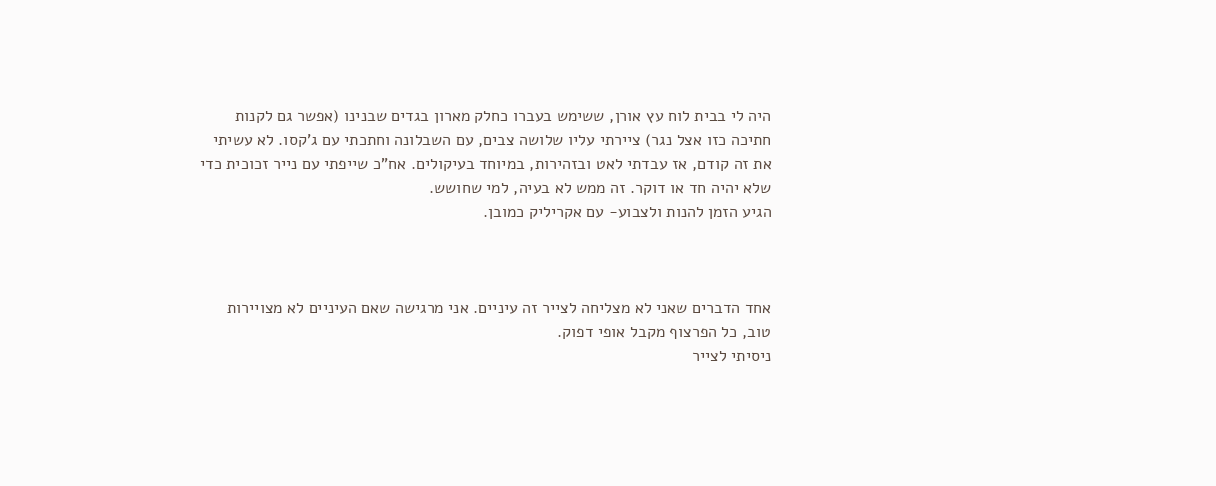היה לי בבית לוח עץ אורן, ששימש בעברו כחלק מארון בגדים שבנינו (אפשר גם לקנות חתיכה כזו אצל נגר) ציירתי עליו שלושה צבים, עם השבלונה וחתכתי עם ג'קסו. לא עשיתי את זה קודם, אז עבדתי לאט ובזהירות, במיוחד בעיקולים. אח"כ שייפתי עם נייר זכוכית כדי שלא יהיה חד או דוקר. זה ממש לא בעיה, למי שחושש.
הגיע הזמן להנות ולצבוע- עם אקריליק כמובן.



אחד הדברים שאני לא מצליחה לצייר זה עיניים. אני מרגישה שאם העיניים לא מצויירות טוב, כל הפרצוף מקבל אופי דפוק.
ניסיתי לצייר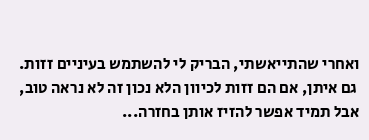ואחרי שהתייאשתי, הבריק לי להשתמש בעיניים זזות.
 גם איתן, אם הם זזות לכיוון הלא נכון זה לא נראה טוב, אבל תמיד אפשר להזיז אותן בחזרה...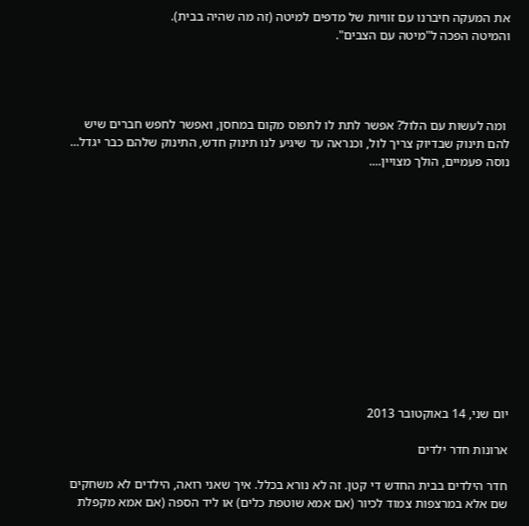את המעקה חיברנו עם זוויות של מדפים למיטה (זה מה שהיה בבית).
והמיטה הפכה ל"מיטה עם הצבים".




 ומה לעשות עם הלול? אפשר לתת לו לתפוס מקום במחסן, ואפשר לחפש חברים שיש להם תינוק שבדיוק צריך לול, וכנראה עד שיגיע לנו תינוק חדש, התינוק שלהם כבר יגדל...
נוסה פעמיים, הולך מצויין....













יום שני, 14 באוקטובר 2013

ארונות חדר ילדים

חדר הילדים בבית החדש די קטן. זה לא נורא בכלל. איך שאני רואה, הילדים לא משחקים שם אלא במרצפות צמוד לכיור (אם אמא שוטפת כלים) או ליד הספה (אם אמא מקפלת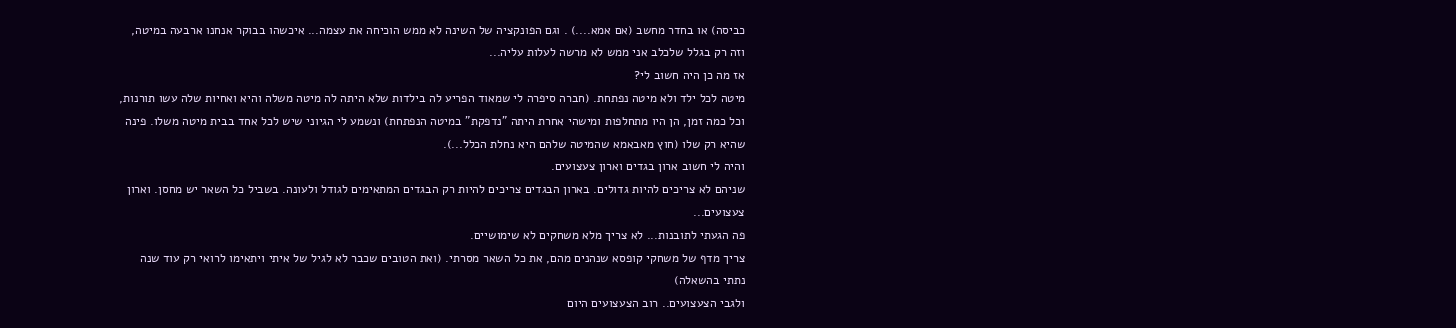כביסה) או בחדר מחשב (אם אמא....) . וגם הפונקציה של השינה לא ממש הוכיחה את עצמה... איכשהו בבוקר אנחנו ארבעה במיטה, וזה רק בגלל שלכלב אני ממש לא מרשה לעלות עליה...
אז מה כן היה חשוב לי?
מיטה לכל ילד ולא מיטה נפתחת. (חברה סיפרה לי שמאוד הפריע לה בילדות שלא היתה לה מיטה משלה והיא ואחיות שלה עשו תורנות, וכל כמה זמן, הן היו מתחלפות ומישהי אחרת היתה "נדפקת" במיטה הנפתחת) ונשמע לי הגיוני שיש לכל אחד בבית מיטה משלו. פינה שהיא רק שלו (חוץ מאבאמא שהמיטה שלהם היא נחלת הכלל...).
והיה לי חשוב ארון בגדים וארון צעצועים.
שניהם לא צריכים להיות גדולים. בארון הבגדים צריכים להיות רק הבגדים המתאימים לגודל ולעונה. בשביל כל השאר יש מחסן. וארון צעצועים...
פה הגעתי לתובנות... לא צריך מלא משחקים לא שימושיים.
צריך מדף של משחקי קופסא שנהנים מהם, את כל השאר מסרתי. (ואת הטובים שכבר לא לגיל של איתי ויתאימו לרואי רק עוד שנה נתתי בהשאלה)
ולגבי הצעצועים.. רוב הצעצועים היום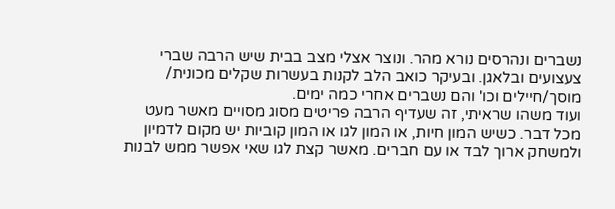נשברים ונהרסים נורא מהר. ונוצר אצלי מצב בבית שיש הרבה שברי צעצועים ובלאגן. ובעיקר כואב הלב לקנות בעשרות שקלים מכונית/ מוסך/חיילים וכו' והם נשברים אחרי כמה ימים.
ועוד משהו שראיתי, זה שעדיף הרבה פריטים מסוג מסויים מאשר מעט מכל דבר. כשיש המון חיות, או המון לגו או המון קוביות יש מקום לדמיון ולמשחק ארוך לבד או עם חברים. מאשר קצת לגו שאי אפשר ממש לבנות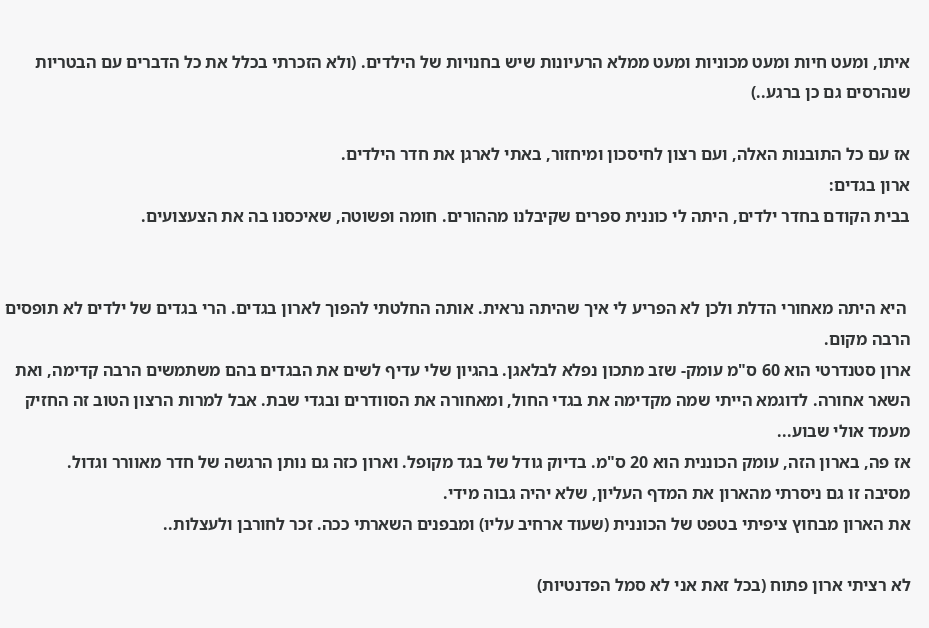איתו, ומעט חיות ומעט מכוניות ומעט ממלא הרעיונות שיש בחנויות של הילדים. (ולא הזכרתי בכלל את כל הדברים עם הבטריות שנהרסים גם כן ברגע..)

אז עם כל התובנות האלה, ועם רצון לחיסכון ומיחזור, באתי לארגן את חדר הילדים.
ארון בגדים:
בבית הקודם בחדר ילדים, היתה לי כוננית ספרים שקיבלנו מההורים. חומה ופשוטה, שאיכסנו בה את הצעצועים.


 היא היתה מאחורי הדלת ולכן לא הפריע לי איך שהיתה נראית. אותה החלטתי להפוך לארון בגדים. הרי בגדים של ילדים לא תופסים הרבה מקום.
ארון סטנדרטי הוא 60 ס"מ עומק- שזב מתכון נפלא לבלאגן. בהגיון שלי עדיף לשים את הבגדים בהם משתמשים הרבה קדימה, ואת השאר אחורה. לדוגמא הייתי שמה מקדימה את בגדי החול, ומאחורה את הסוודרים ובגדי שבת. אבל למרות הרצון הטוב זה החזיק מעמד אולי שבוע...
אז פה, בארון הזה, עומק הכוננית הוא 20 ס"מ. בדיוק גודל של בגד מקופל. וארון כזה גם נותן הרגשה של חדר מאוורר וגדול.
מסיבה זו גם ניסרתי מהארון את המדף העליון, שלא יהיה גבוה מידי.
את הארון מבחוץ ציפיתי בטפט של הכוננית (שעוד ארחיב עליו) ומבפנים השארתי ככה. זכר לחורבן ולעצלות..

לא רציתי ארון פתוח (בכל זאת אני לא סמל הפדנטיות)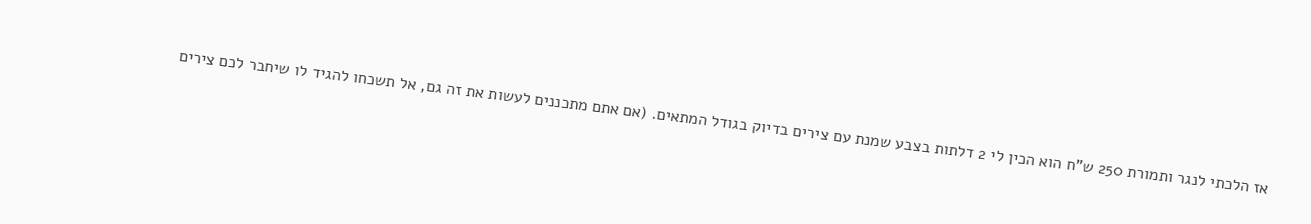אז הלכתי לנגר ותמורת 250 ש"ח הוא הכין לי 2 דלתות בצבע שמנת עם צירים בדיוק בגודל המתאים. (אם אתם מתכננים לעשות את זה גם, אל תשכחו להגיד לו שיחבר לכם צירים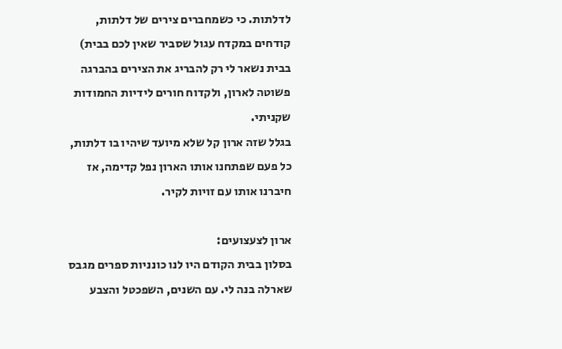לדלתות. כי כשמחברים צירים של דלתות, קודחים במקדח עגול שסביר שאין לכם בבית)  בבית נשאר לי רק להבריג את הצירים בהברגה פשוטה לארון, ולקדוח חורים לידיות החמודות שקניתי.
בגלל שזה ארון קל שלא מיועד שיהיו בו דלתות, כל פעם שפתחנו אותו הארון נפל קדימה, אז חיברנו אותו עם זויות לקיר.

ארון לצעצועים:
בסלון בבית הקודם היו לנו כונניות ספרים מגבס שארלה בנה לי. עם השנים, השפכטל והצבע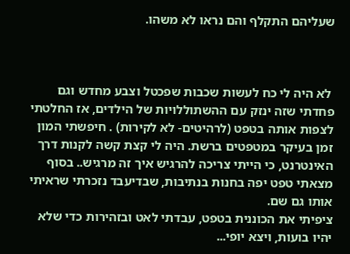שעליהם התקלף והם נראו לא משהו.



 לא היה לי כח לעשות שכבות שפכטל וצבע מחדש וגם פחדתי שזה ינזק עם ההשתוללויות של הילדים, אז החלטתי לצפות אותה בטפט (לרהיטים- לא לקירות) . חיפשתי המון זמן בעיקר במטפטים ברשת. היה לי קצת קשה לקנות דרך האינטרנט, כי הייתי צריכה להרגיש איך זה מרגיש.. בסוף מצאתי טפט יפה בחנות בנתיבות, שבדיעבד נזכרתי שראיתי אותו גם שם.
ציפיתי את הכוננית בטפט, עבדתי לאט ובזהירות כדי שלא יהיו בועות, ויצא יופי...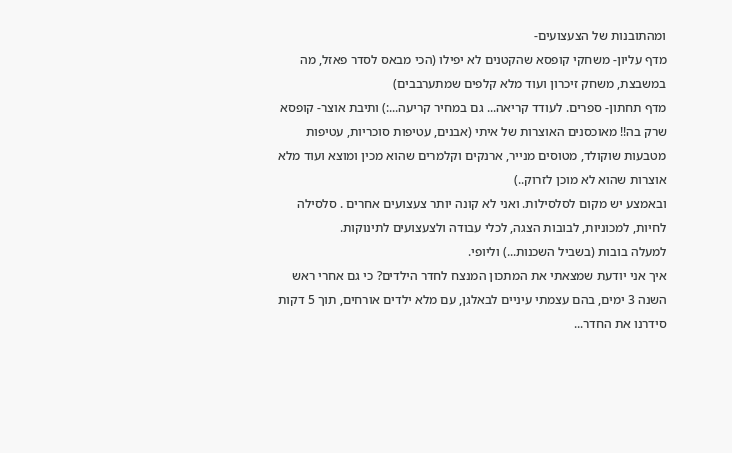ומהתובנות של הצעצועים-
מדף עליון- משחקי קופסא שהקטנים לא יפילו (הכי מבאס לסדר פאזל, מה במשבצת, משחק זיכרון ועוד מלא קלפים שמתערבבים)
מדף תחתון- ספרים. לעודד קריאה... גם במחיר קריעה...:) ותיבת אוצר- קופסא שרק בה!! מאוכסנים האוצרות של איתי (אבנים, עטיפות סוכריות, עטיפות מטבעות שוקולד, מטוסים מנייר, ארנקים וקלמרים שהוא מכין ומוצא ועוד מלא אוצרות שהוא לא מוכן לזרוק..)
ובאמצע יש מקום לסלסילות. ואני לא קונה יותר צעצועים אחרים . סלסילה לחיות, למכוניות, לבובות הצגה, לכלי עבודה ולצעצועים לתינוקות.
למעלה בובות (בשביל השכנות...) וליופי.
איך אני יודעת שמצאתי את המתכון המנצח לחדר הילדים? כי גם אחרי ראש השנה 3 ימים, בהם עצמתי עיניים לבאלגן, עם מלא ילדים אורחים, תוך 5 דקות סידרנו את החדר...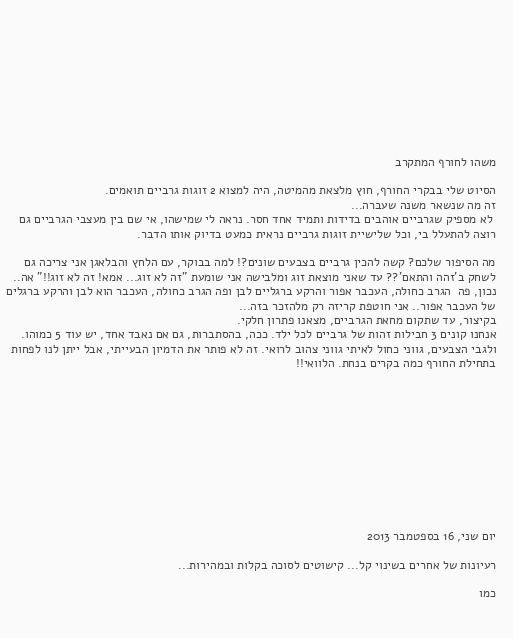משהו לחורף המתקרב

הסיוט שלי בבקרי החורף, חוץ מלצאת מהמיטה, היה למצוא 2 זוגות גרביים תואמים.
זה מה שנשאר משנה שעברה...
 לא מספיק שגרביים אוהבים בדידות ותמיד אחד חסר. נראה לי שמישהו, אי שם בין מעצבי הגרביים גם רוצה להתעלל בי, וכל שלישיית זוגות גרביים נראית כמעט בדיוק אותו הדבר.

מה הסיפור שלכם? קשה להכין גרביים בצבעים שונים?! למה בבוקר, עם הלחץ והבלאגן אני צריכה גם לשחק ב'זהה והתאם'?? עד שאני מוצאת זוג ומלבישה אני שומעת "זה לא זוג... אמא! זה לא זוג!!" אה.. נכון, פה  הגרב כחולה, העכבר אפור והרקע ברגליים לבן ופה הגרב כחולה, העכבר הוא לבן והרקע ברגלים של העכבר אפור.. אני חוטפת קריזה רק מלהזכר בזה...
בקיצור, עד שתקום מחאת הגרביים, מצאנו פתרון חלקי.
אנחנו קונים 3 חבילות זהות של גרביים לכל ילד. ככה, בהסתברות, גם אם נאבד אחד, יש עוד 5 כמוהו. ולגבי הצבעים, גווני כחול לאיתי גווני צהוב לרואי. זה לא פותר את הדמיון הבעייתי, אבל ייתן לנו לפחות בתחילת החורף כמה בקרים בנחת. הלוואי!!











יום שני, 16 בספטמבר 2013

רעיונות של אחרים בשינוי קל... קישוטים לסוכה בקלות ובמהירות...

כמו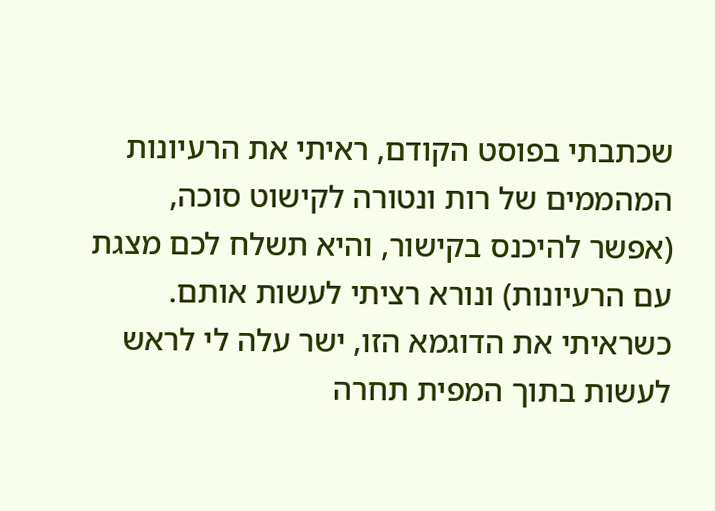שכתבתי בפוסט הקודם, ראיתי את הרעיונות המהממים של רות ונטורה לקישוט סוכה, (אפשר להיכנס בקישור, והיא תשלח לכם מצגת עם הרעיונות) ונורא רציתי לעשות אותם. כשראיתי את הדוגמא הזו, ישר עלה לי לראש לעשות בתוך המפית תחרה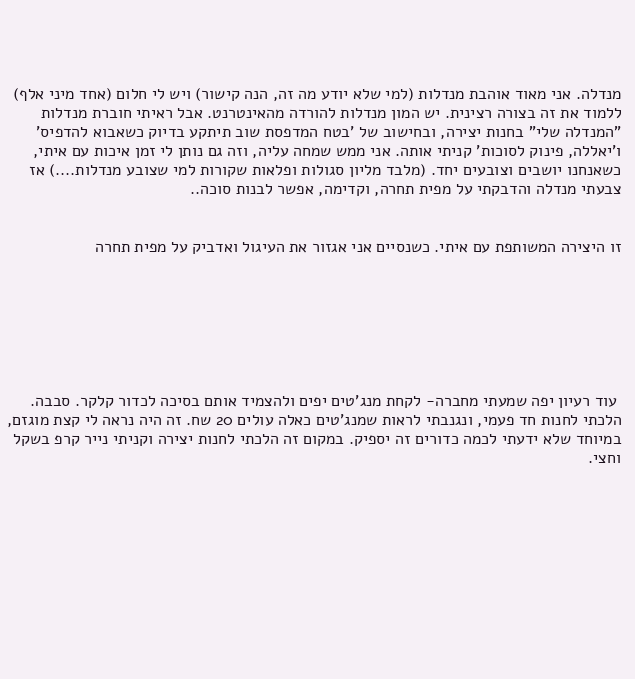מנדלה. אני מאוד אוהבת מנדלות (למי שלא יודע מה זה, הנה קישור) ויש לי חלום (אחד מיני אלף) ללמוד את זה בצורה רצינית. יש המון מנדלות להורדה מהאינטרנט. אבל ראיתי חוברת מנדלות "המנדלה שלי" בחנות יצירה, ובחישוב של 'בטח המדפסת שוב תיתקע בדיוק כשאבוא להדפיס' ו'יאללה, פינוק לסוכות' קניתי אותה. אני ממש שמחה עליה, וזה גם נותן לי זמן איכות עם איתי, כשאנחנו יושבים וצובעים יחד. (מלבד מליון סגולות ופלאות שקורות למי שצובע מנדלות....) אז צבעתי מנדלה והדבקתי על מפית תחרה, וקדימה, אפשר לבנות סוכה..


זו היצירה המשותפת עם איתי. כשנסיים אני אגזור את העיגול ואדביק על מפית תחרה







 עוד רעיון יפה שמעתי מחברה- לקחת מנג'טים יפים ולהצמיד אותם בסיכה לכדור קלקר. סבבה.
הלכתי לחנות חד פעמי, ונגנבתי לראות שמנג'טים כאלה עולים 20 שח. זה היה נראה לי קצת מוגזם, במיוחד שלא ידעתי לכמה כדורים זה יספיק. במקום זה הלכתי לחנות יצירה וקניתי נייר קרפ בשקל וחצי.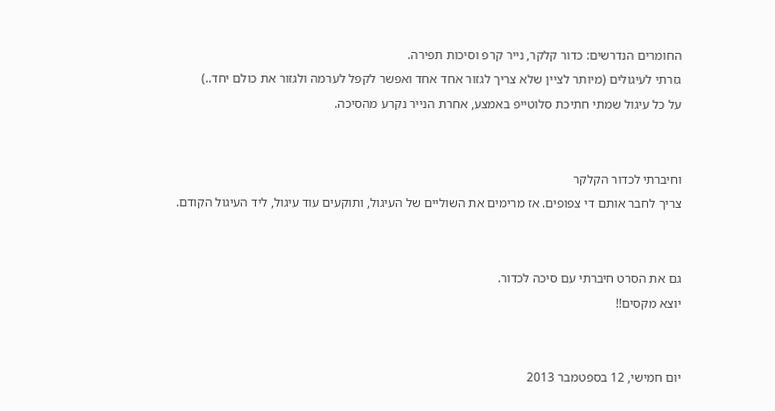החומרים הנדרשים: כדור קלקר, נייר קרפ וסיכות תפירה.
גזרתי לעיגולים (מיותר לציין שלא צריך לגזור אחד אחד ואפשר לקפל לערמה ולגזור את כולם יחד..)
על כל עיגול שמתי חתיכת סלוטייפ באמצע, אחרת הנייר נקרע מהסיכה.


וחיברתי לכדור הקלקר
צריך לחבר אותם די צפופים. אז מרימים את השוליים של העיגול, ותוקעים עוד עיגול, ליד העיגול הקודם.


גם את הסרט חיברתי עם סיכה לכדור.
יוצא מקסים!!


יום חמישי, 12 בספטמבר 2013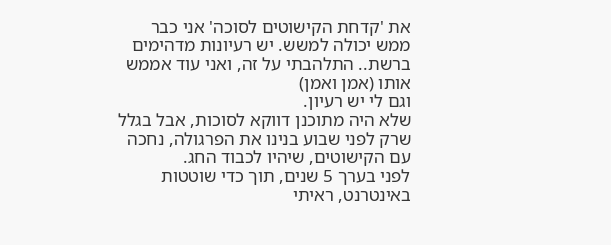את 'קדחת הקישוטים לסוכה' אני כבר ממש יכולה למשש. יש רעיונות מדהימים ברשת.. התלהבתי על זה, ואני עוד אממש אותו (אמן ואמן)
וגם לי יש רעיון.
שלא היה מתוכנן דווקא לסוכות, אבל בגלל שרק לפני שבוע בנינו את הפרגולה, נחכה עם הקישוטים, שיהיו לכבוד החג.
לפני בערך 5 שנים, תוך כדי שוטטות באינטרנט, ראיתי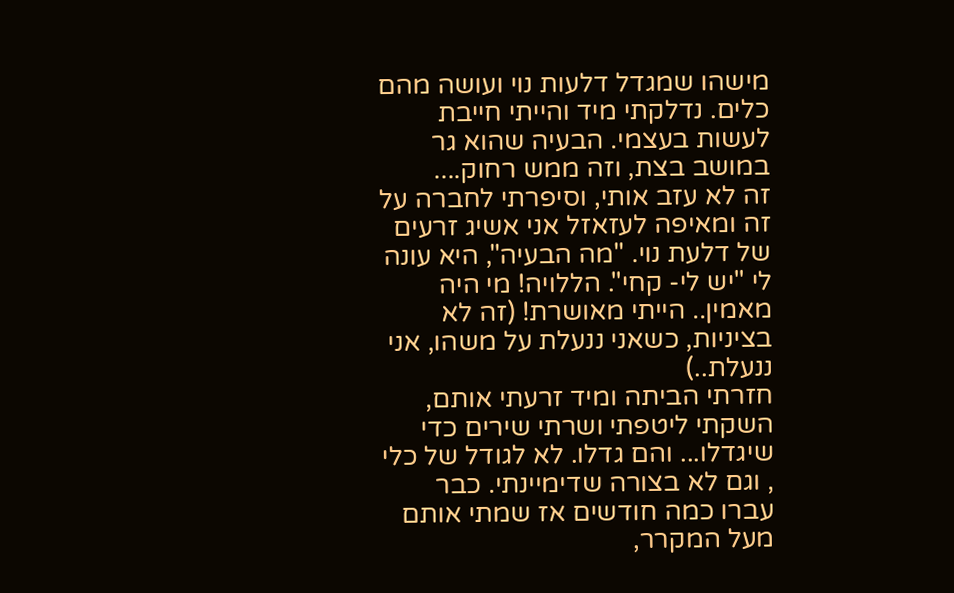מישהו שמגדל דלעות נוי ועושה מהם כלים. נדלקתי מיד והייתי חייבת לעשות בעצמי. הבעיה שהוא גר במושב בצת, וזה ממש רחוק....
זה לא עזב אותי, וסיפרתי לחברה על זה ומאיפה לעזאזל אני אשיג זרעים של דלעת נוי. "מה הבעיה", היא עונה לי "יש לי- קחי". הללויה! מי היה מאמין.. הייתי מאושרת! (זה לא בציניות, כשאני ננעלת על משהו, אני ננעלת..)
חזרתי הביתה ומיד זרעתי אותם, השקתי ליטפתי ושרתי שירים כדי שיגדלו... והם גדלו. לא לגודל של כלי , וגם לא בצורה שדימיינתי. כבר עברו כמה חודשים אז שמתי אותם מעל המקרר,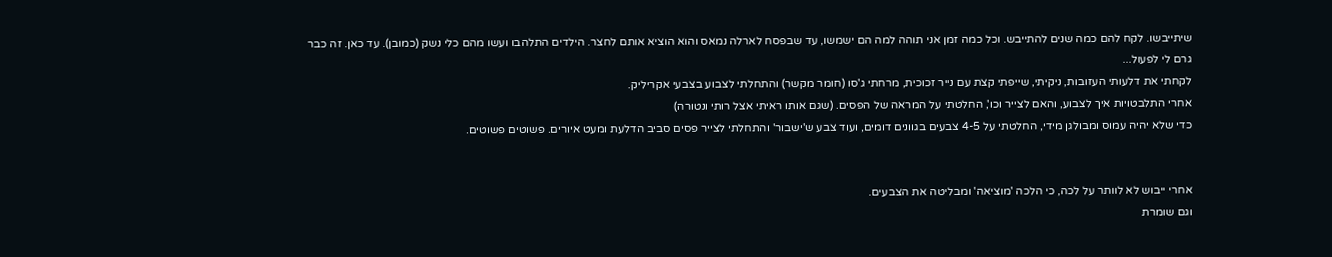שיתייבשו. לקח להם כמה שנים להתייבש. וכל כמה זמן אני תוהה למה הם ישמשו, עד שבפסח לארלה נמאס והוא הוציא אותם לחצר. הילדים התלהבו ועשו מהם כלי נשק (כמובן). עד כאן. זה כבר גרם לי לפעול...
לקחתי את דלעותי העזובות, ניקיתי, שייפתי קצת עם נייר זכוכית, מרחתי ג'סו (חומר מקשר) והתחלתי לצבוע בצבעי אקריליק.
אחרי התלבטויות איך לצבוע, והאם לצייר וכו', החלטתי על המראה של הפסים. (שגם אותו ראיתי אצל רותי ונטורה)
כדי שלא יהיה עמוס ומבולגן מידי, החלטתי על 4-5 צבעים בגוונים דומים, ועוד צבע ש'ישבור' והתחלתי לצייר פסים סביב הדלעת ומעט איורים. פשוטים פשוטים.


אחרי ייבוש לא לוותר על לכה, כי הלכה 'מוציאה' ומבליטה את הצבעים.
וגם שומרת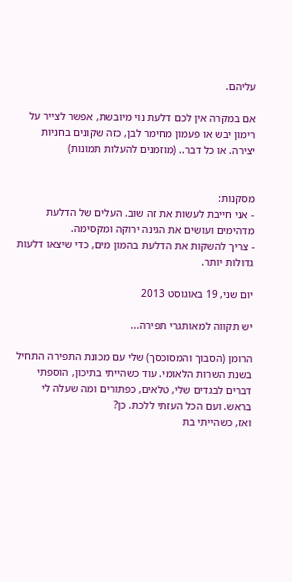עליהם.

אם במקרה אין לכם דלעת נוי מיובשת, אפשר לצייר על רימון יבש או פעמון מחימר לבן, כזה שקונים בחניות יצירה. או כל דבר.. (מוזמנים להעלות תמונות)


מסקנות:
- אני חייבת לעשות את זה שוב. העלים של הדלעת מדהימים ועושים את הגינה ירוקה ומקסימה.
- צריך להשקות את הדלעת בהמון מים, כדי שיצאו דלעות גדולות יותר.

יום שני, 19 באוגוסט 2013

יש תקווה למאותגרי תפירה...

הרומן (הסבוך והמסוכסך) שלי עם מכונת התפירה התחיל בשנת השרות הלאומי. עוד כשהייתי בתיכון, הוספתי דברים לבגדים שלי, טלאים, כפתורים ומה שעלה לי בראש. ועם הכל העזתי ללכת. כן?
ואז, כשהייתי בת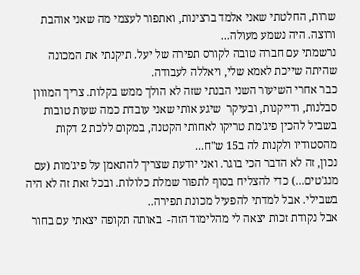שרות, החלטתי שאני אלמד ברצינות, ואתפור לעצמי מה שאני אוהבת ורוצה. היה נשמע מעולה...
נרשמתי עם חברה טובה לקורס תפירה של יעל. תיקנתי את המכונה שהיתה שייכת לאמא שלי, ויאללה לעבודה.
כבר אחרי השיעור השני הבנתי שזה לא הולך ממש בקלות. צריך המווון סבלנות, ודייקנות, ובעיקר  שיגע אותי שאני עובדת כמה שעות טובות בשביל להכין פיג'מת טריקו לאחותי הקטנה, במקום ללכת 2 דקות מהסטודיו ולקנות לה ב15 ש"ח...
נכון, זה לא הדבר הכי בוגר. ואני יודעת שצריך להתאמן על פיג'מות (עם מנג'טים...) כדי להצליח בסוף לתפור שמלת כלולות. ובכל זאת זה לא היה בשבילי. אבל למדתי להפעיל מכונת תפירה..
אבל נקודת זכות יצאה לי מהלימוד הזה-  באותה תקופה יצאתי עם בחור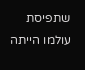שתפיסת עולמו הייתה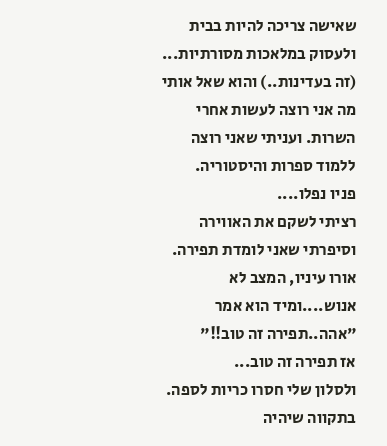שאישה צריכה להיות בבית ולעסוק במלאכות מסורתיות... (זה בעדינות..) והוא שאל אותי מה אני רוצה לעשות אחרי השרות. ועניתי שאני רוצה ללמוד ספרות והיסטוריה.
פניו נפלו....
רציתי לשקם את האווירה וסיפרתי שאני לומדת תפירה. אורו עיניו, המצב לא אנוש....ומיד הוא אמר "אהה..תפירה זה טוב!!"
אז תפירה זה טוב...
ולסלון שלי חסרו כריות לספה.
בתקווה שיהיה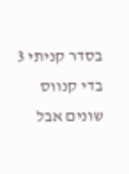בסדר קניתי 3 בדי קנווס שונים אבל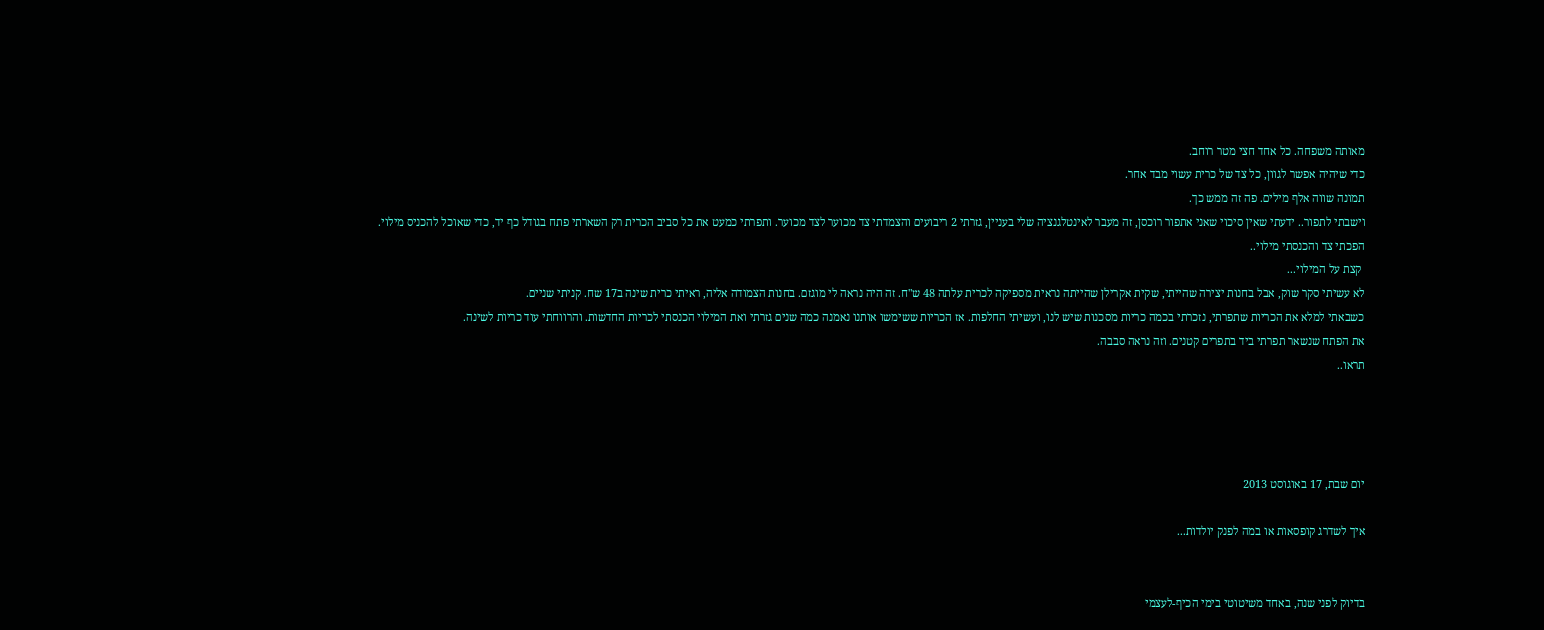מאותה משפחה. כל אחד חצי מטר רוחב.
כדי שיהיה אפשר לגוון, כל צד של כרית עשוי מבד אחר.
תמונה שווה אלף מילים. פה זה ממש כך.
וישבתי לתפור.. ידעתי שאין סיכוי שאני אתפור רוכסן, זה מעבר לאינטלגנציה שלי בעניין, גזרתי 2 ריבועים והצמדתי צד מכוער לצד מכוער. ותפרתי כמעט את כל סביב הכרית רק השארתי פתח בגודל כף יד, כדי שאוכל להכניס מילוי.
הפכתי צד והכנסתי מילוי..
 קצת על המילוי...
לא עשיתי סקר שוק, אבל בחנות יצירה שהייתי, שקית אקרילן שהייתה נראית מספיקה לכרית עלתה 48 ש"ח. זה היה נראה לי מוגזם. בחנות הצמודה אליה, ראיתי כרית שינה ב17 שח. קניתי שניים.
כשבאתי למלא את הכריות שתפרתי, נזכרתי בכמה כריות מסכנות שיש לנו, ועשיתי החלפות. אז הכריות ששימשו אותנו נאמנה כמה שנים גזרתי ואת המילוי הכנסתי לכריות החדשות. והרווחתי עוד כריות לשינה.
את הפתח שנשאר תפרתי ביד בתפרים קטנים. וזה נראה סבבה.
תראו..




יום שבת, 17 באוגוסט 2013

איך לשדרג קופסאות או במה לפנק יולדות...


בדיוק לפני שנה, באחד משיטוטי בימי הכיף-לעצמי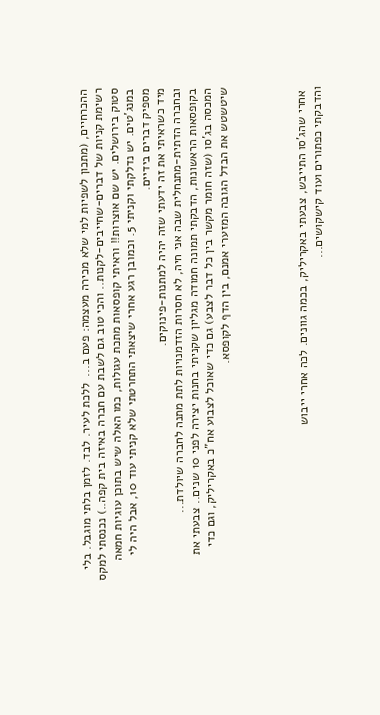ההכרחיים, (מתכון לשפיות למי שלא מכירה מעצמה: פעם ב...  ללכת לעיר. לבד. לזמן בלתי מוגבל. בלי רשימת קניות של דברים-שחייבים-לקנות.. והכי טוב גם לשבת עם חברה באיזה בית קפה..) נכנסתי למקס סטוק בירושלים. יש שם אוצרות!! וראיתי קופסאות מתכת עגולות, כמו האלה שיש בתוכן עוגיות חמאה במנג'טים. יש נדלקתי וקניתי 5. וכמובן רגע אחרי שיצאתי התחרטתי שלא קניתי עוד 10, אבל היה לי מספיק דברים בידיים.
מיד כשראיתי את זה ידעתי שזה יהיה למתנות-פינוקים.
ובחברה הדתית-מתנחלית שבה אני חיה, לא חסרות הזדמנויות לתת מתנה לחברה שיולדת...
בקופסאות הראשונות, הדבקתי תמונה חמודה מגליון שקניתי בחנות יצירה לפני 10 שנים.. צבעתי את המכסה בג'סו (שזה חומר מקשר בין כל דבר לצבע) גם כדי שאוכל לצבוע אח"כ באקריליק, וגם כדי שיטשטש את הבדל הגובה המזערי אמנם, בין הדף לקופסא.




 אחרי שהג'סו התייבש, צבעתי באקריליק, בכמה גוונים. לכה אחרי ייבוש
והדבקתי כפתורים ועוד קישקושים...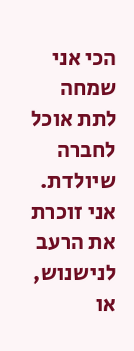הכי אני שמחה לתת אוכל לחברה שיולדת. אני זוכרת את הרעב לנישנוש, או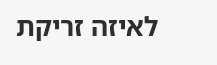לאיזה זריקת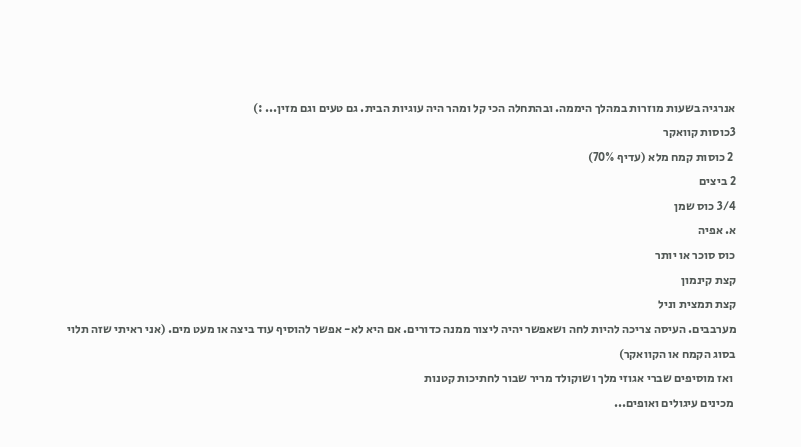אנרגיה בשעות מוזרות במהלך היממה. ובהתחלה הכי קל ומהר היה עוגיות הבית. גם טעים וגם מזין... :)
3כוסות קוואקר
 2 כוסות קמח מלא (עדיף 70%)
2 ביצים
3/4 כוס שמן
א. אפיה
כוס סוכר או יותר
קצת קינמון
קצת תמצית וניל
מערבבים. העיסה צריכה להיות לחה ושאפשר יהיה ליצור ממנה כדורים. אם היא לא- אפשר להוסיף עוד ביצה או מעט מים. (אני ראיתי שזה תלוי בסוג הקמח או הקוואקר)
 ואז מוסיפים שברי אגוזי מלך ושוקולד מריר שבור לחתיכות קטנות
 מכינים עיגולים ואופים...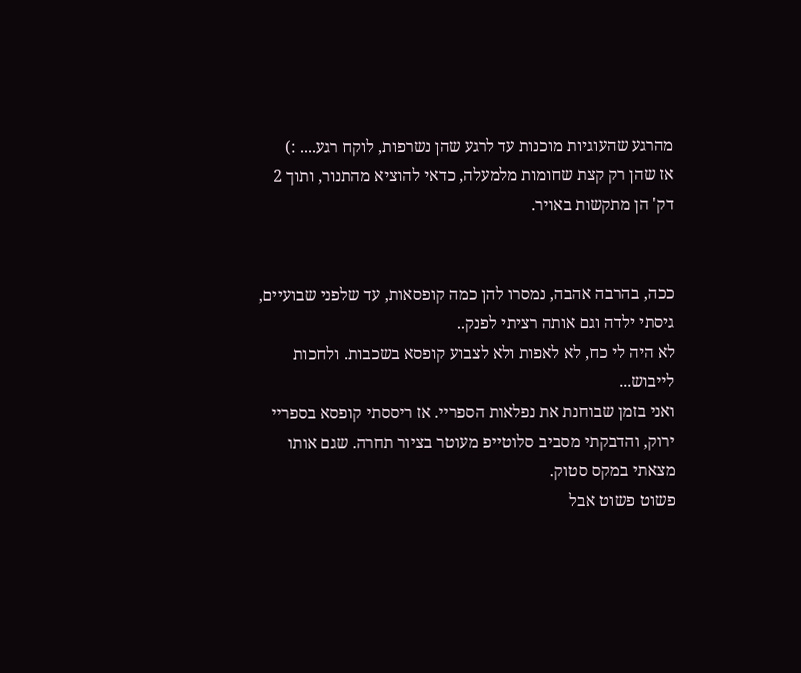מהרגע שהעוגיות מוכנות עד לרגע שהן נשרפות, לוקח רגע.... :)
אז שהן רק קצת שחומות מלמעלה, כדאי להוציא מהתנור, ותוך 2 דק' הן מתקשות באויר.


ככה, בהרבה אהבה, נמסרו להן כמה קופסאות, עד שלפני שבועיים, גיסתי ילדה וגם אותה רציתי לפנק..
לא היה לי כח, לא לאפות ולא לצבוע קופסא בשכבות. ולחכות לייבוש...
ואני בזמן שבוחנת את נפלאות הספריי. אז ריססתי קופסא בספריי ירוק, והדבקתי מסביב סלוטייפ מעוטר בציור תחרה. שגם אותו מצאתי במקס סטוק.
פשוט פשוט אבל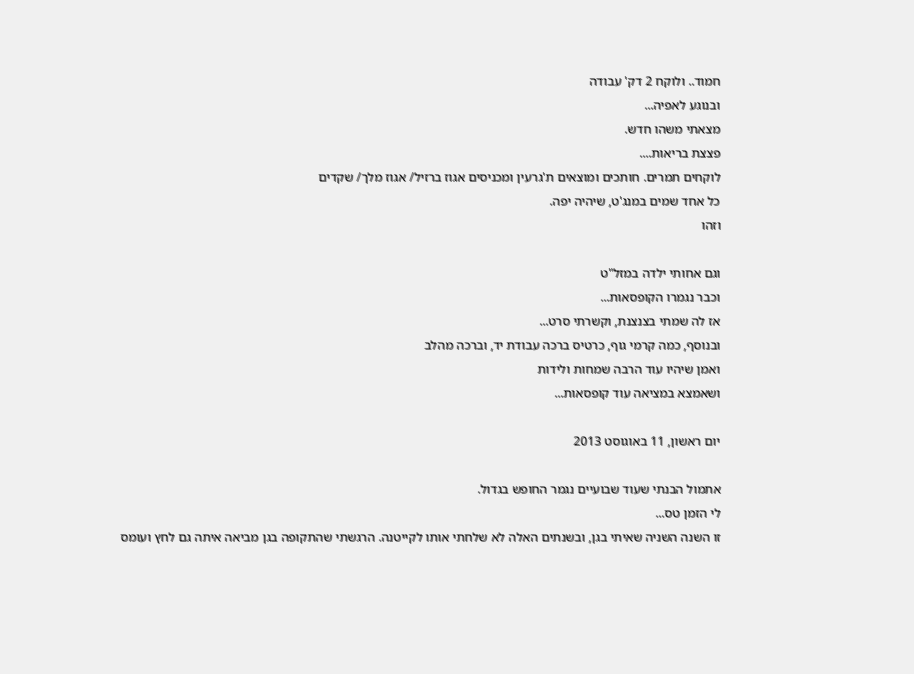חמוד.. ולוקח 2 דק' עבודה
ובנוגע לאפיה...
מצאתי משהו חדש.
פצצת בריאות....
לוקחים תמרים. חותכים ומוצאים ת'גרעין ומכניסים אגוז ברזיל/ אגוז מלך/ שקדים
כל אחד שמים במנג'ט, שיהיה יפה.
וזהו

וגם אחותי ילדה במזל"ט
וכבר נגמרו הקופסאות...
אז לה שמתי בצנצנת, וקשרתי סרט...
ובנוסף, כמה קרמי גוף, כרטיס ברכה עבודת יד, וברכה מהלב
ואמן שיהיו עוד הרבה שמחות ולידות
ושאמצא במציאה עוד קופסאות...

יום ראשון, 11 באוגוסט 2013

אתמול הבנתי שעוד שבועיים נגמר החופש בגדול.
לי הזמן טס...
זו השנה השניה שאיתי בגן, ובשנתים האלה לא שלחתי אותו לקייטנה. הרגשתי שהתקופה בגן מביאה איתה גם לחץ ועומס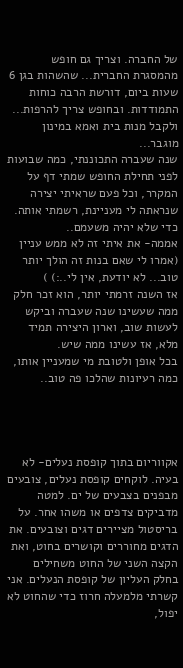של החברה. וצריך גם חופש מהמסגרת החברית... שהשהות בגן 6 שעות ביום, דורשת הרבה כוחות התמודדות. ובחופש צריך להרפות... ולקבל מנות בית ואמא במינון מוגבר...
שנה שעברה התכוננתי, כמה שבועות לפני תחילת החופש שמתי דף על המקרר, וכל פעם שראיתי יצירה שנראתה לי מעניינת, רשמתי אותה. כדי שלא יהיה משעמם..
אממה- את איתי זה לא ממש עניין (אמרו לי שאם בנות זה הולך יותר טוב... לא יודעת, אין לי..:) )
אז השנה זרמתי יותר, הוא זכר חלק ממה שעשינו שנה שעברה וביקש לעשות שוב, וארון היצירה תמיד מלא, אז עשינו ממה שיש.
בכל אופן ולטובת מי שמעניין אותו, כמה רעיונות שהלכו פה טוב..




אקווריום בתוך קופסת נעלים- לא בעיה. לוקחים קופסת נעלים, צובעים מבפנים בצבעים של ים. למטה מדביקים צדפים או משהו אחר. על בריסטול מציירים דגים וצובעים. את הדגים מחוררים וקושרים בחוט, ואת הקצה השני של החוט משחילים בחלק העליון של קופסת הנעלים. אני קשרתי מלמעלה חרוז כדי שהחוט לא יפול,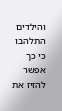והילדים התלהבו כי כך אפשר להזיז את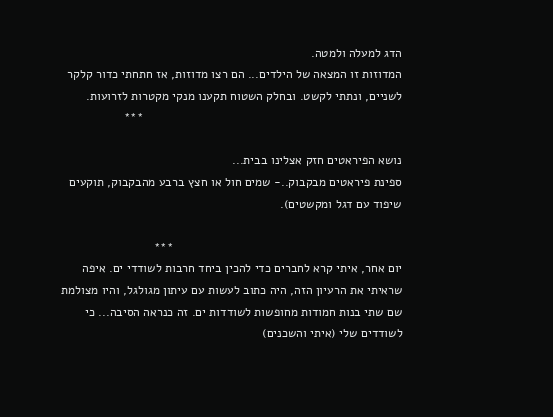הדג למעלה ולמטה.
המדוזות זו המצאה של הילדים... הם רצו מדוזות, אז חתחתי כדור קלקר לשניים, ונתתי לקשט. ובחלק השטוח תקענו מנקי מקטרות לזרועות.
                                                                            ***

נושא הפיראטים חזק אצלינו בבית...
ספינת פיראטים מבקבוק..- שמים חול או חצץ ברבע מהבקבוק, תוקעים שיפוד עם דגל ומקשטים).

                                                                   ***
יום אחר, איתי קרא לחברים כדי להכין ביחד חרבות לשודדי ים. איפה שראיתי את הרעיון הזה, היה כתוב לעשות עם עיתון מגולגל, והיו מצולמת שם שתי בנות חמודות מחופשות לשודדות ים. זה כנראה הסיבה... כי לשודדים שלי (איתי והשכנים)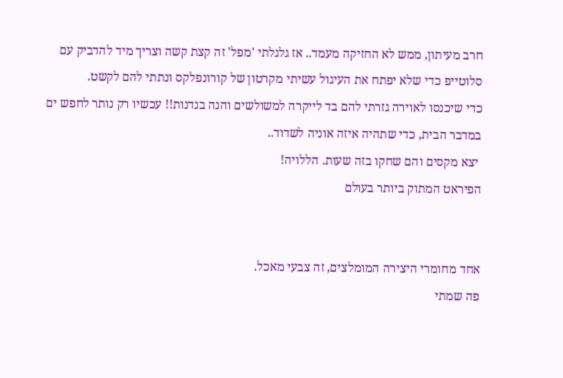חרב מעיתון, ממש לא החזיקה מעמד.. אז גלגלתי 'מפל' זה קצת קשה וצריך מיד להדביק עם סלוטייפ כדי שלא יפתח את העיגול עשיתי מקרטון של קורונפלקס ונתתי להם לקשט.
כדי שיכנסו לאוירה גזרתי להם בד לייקרה למשולשים והנה בנדנות!! עכשיו רק נותר לחפש ים במדבר הבית, כדי שתהיה איזה אוניה לשדוד..
 יצא מקסים והם שחקו בזה שעות. הללויה!
הפיראט המתוק ביותר בעולם


אחד מחומרי היצירה המומלצים, זה צבעי מאכל.
פה שמתי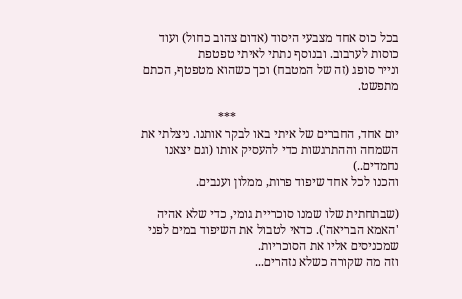בכל כוס אחד מצבעי היסוד (אדום צהוב כחול) ועוד כוסות לערבוב. ובנוסף נתתי לאיתי טפטפת
ונייר סופג (זה של המטבח) וכך כשהוא מטפטף, הכתם מתפשט.

                                                    ***
יום אחד, החברים של איתי באו לבקר אותנו. ניצלתי את השמחה וההתרגשות כדי להעסיק אותו (וגם יצאנו נחמדים..)
והכנו לכל אחד שיפוד פרות, ממלון וענבים.

(שבתחתית שלו שמנו סוכריית גומי, כדי שלא אהיה 'האמא הבריאה'). כדאי לטבול את השיפוד במים לפני שמכניסים אליו את הסוכריות.
וזה מה שקורה כשלא נזהרים...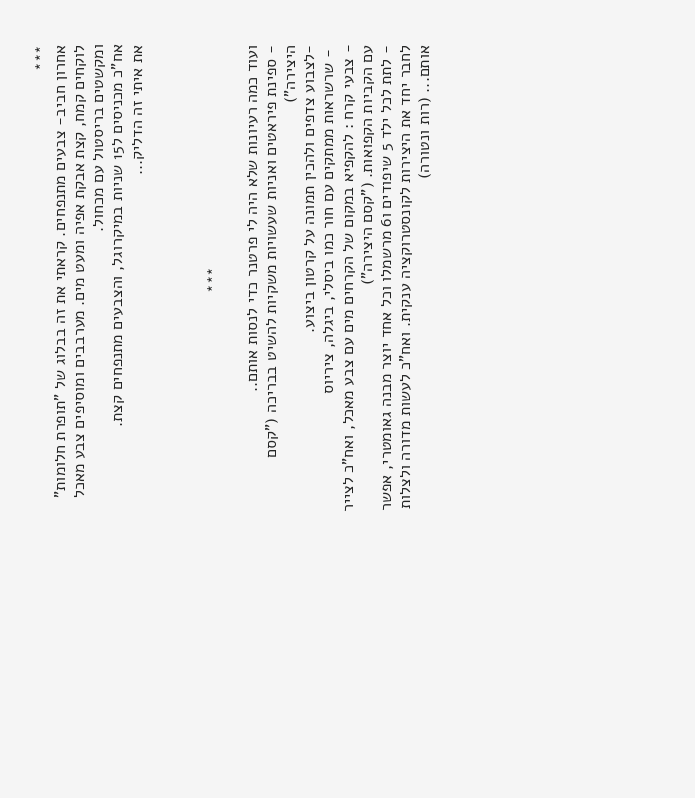***
אחרון חביב- צבעים מתנפחים. קראתי את זה בבלוג של "תופרת חלומות"
לוקחים קמח, קצת אבקת אפיה ומעט מים. מערבבים ומוסיפים צבע מאכל ומקשטים בריסטול עם מכחול.
אח"כ מכניסים ל15 שניות במיקרוגל, והצבעים מתנפחים קצת.
את איתי זה הדליק...



                                                 ***

ועוד כמה רעיונות שלא היה לי פרטנר כדי לנסות אותם..
- ספינת פיראטים ואניות שעשויות משקיות להשיט בבריכה ("קסם היצירה")
-לצבוע צדפים ולהכין תמונה על קרטון ביצוע.
 - שרשראות ממתקים עם חור כמו ביסלי, ביגלה, ציריוס
- צבעי קרח : להקפיא במקום של הקרחים מים עם צבע מאכל, ואח"כ לצייר עם הקביות הקפואות. ("קסם היצירה")
- לתת לכל ילד 5 שיפודים ו6 מרשמלו וכל אחד יוצר מבנה גאומטרי, אפשר לחבר יחד את היצירות לקונסטרוקציה ענקית. ואח"כ לעשות מדורה ולצלות אותם... (רות ונטורה)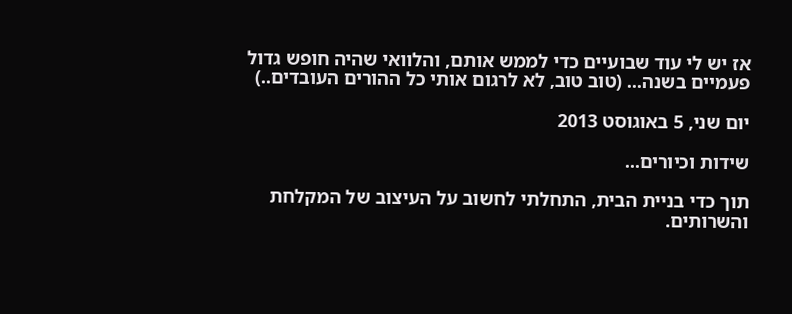אז יש לי עוד שבועיים כדי לממש אותם, והלוואי שהיה חופש גדול פעמיים בשנה... (טוב טוב, לא לרגום אותי כל ההורים העובדים..)

יום שני, 5 באוגוסט 2013

שידות וכיורים...

תוך כדי בניית הבית, התחלתי לחשוב על העיצוב של המקלחת והשרותים.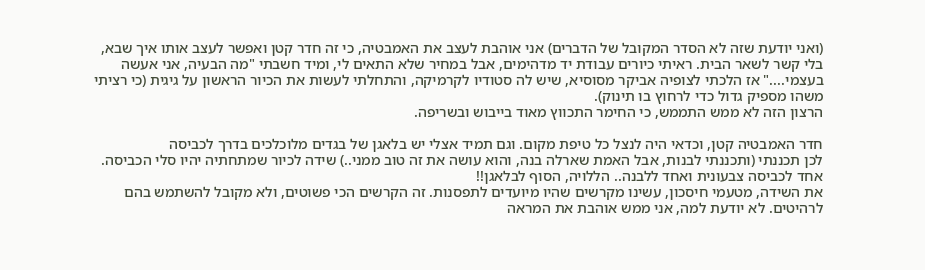(ואני יודעת שזה לא הסדר המקובל של הדברים) אני אוהבת לעצב את האמבטיה, כי זה חדר קטן ואפשר לעצב אותו איך שבא, בלי קשר לשאר הבית. ראיתי כיורים עבודת יד מדהימים, אבל במחיר שלא התאים לי, ומיד חשבתי "מה הבעיה, אני אעשה בעצמי...." אז הלכתי לצופיה אביקר מסוסיא, שיש לה סטודיו לקרמיקה, והתחלתי לעשות את הכיור הראשון על גיגית (כי רציתי משהו מספיק גדול כדי לרחוץ בו תינוק).
הרצון הזה לא ממש התממש, כי החימר התכווץ מאוד בייבוש ובשריפה.

חדר האמבטיה קטן, וכדאי היה לנצל כל טיפת מקום. וגם תמיד אצלי יש בלאגן של בגדים מלוכלכים בדרך לכביסה
לכן תכננתי (ותכננתי לבנות, אבל האמת שארלה בנה, והוא עושה את זה טוב ממני..) שידה לכיור שמתחתיה יהיו סלי הכביסה. אחד לכביסה צבעונית ואחד ללבנה.. הללויה, הסוף לבלאגן!!
את השידה, מטעמי חיסכון, עשינו מקרשים שהיו מיועדים לתפסנות. זה הקרשים הכי פשוטים, ולא מקובל להשתמש בהם לרהיטים. לא יודעת למה, אני ממש אוהבת את המראה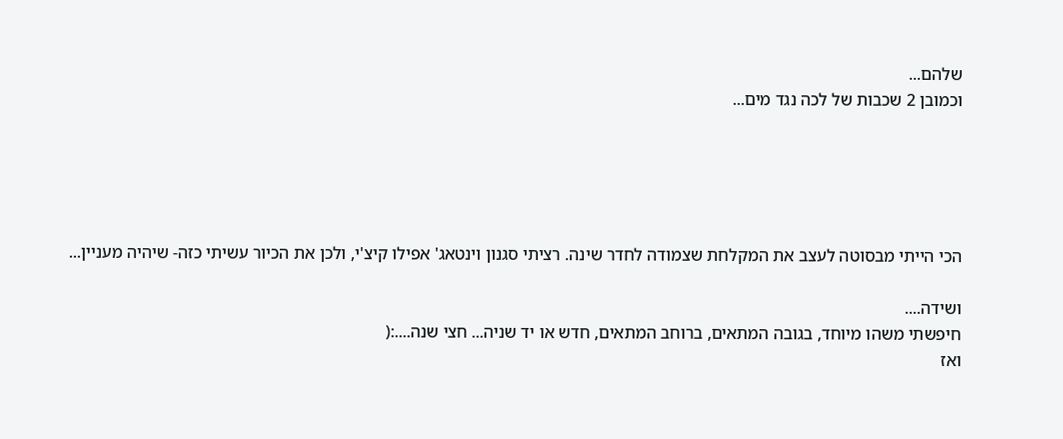שלהם...
וכמובן 2 שכבות של לכה נגד מים...





הכי הייתי מבסוטה לעצב את המקלחת שצמודה לחדר שינה. רציתי סגנון וינטאג' אפילו קיצ'י, ולכן את הכיור עשיתי כזה- שיהיה מעניין...

ושידה....
חיפשתי משהו מיוחד, בגובה המתאים, ברוחב המתאים, חדש או יד שניה... חצי שנה....:(
ואז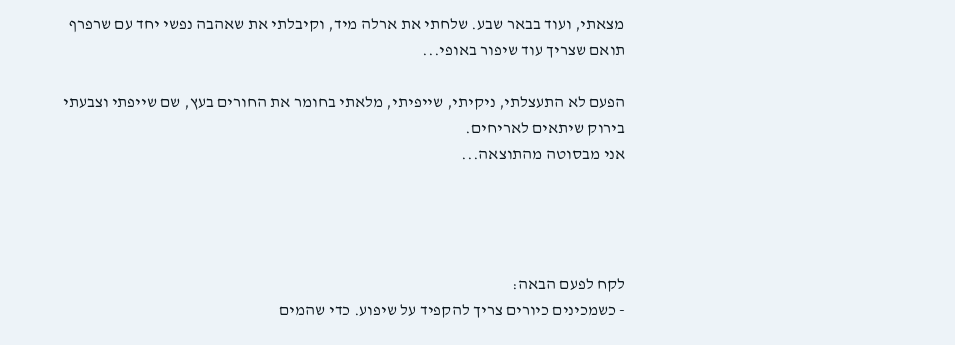מצאתי, ועוד בבאר שבע. שלחתי את ארלה מיד, וקיבלתי את שאהבה נפשי יחד עם שרפרף תואם שצריך עוד שיפור באופי...

הפעם לא התעצלתי, ניקיתי, שייפיתי, מלאתי בחומר את החורים בעץ, שם שייפתי וצבעתי בירוק שיתאים לאריחים.
אני מבסוטה מהתוצאה...




לקח לפעם הבאה:
- כשמכינים כיורים צריך להקפיד על שיפוע. כדי שהמים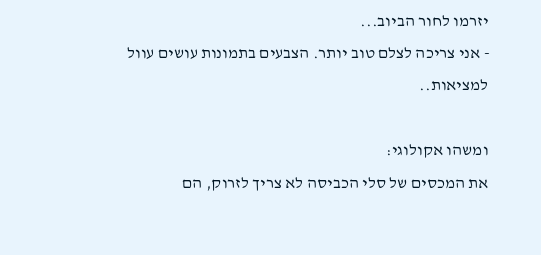יזרמו לחור הביוב...
- אני צריכה לצלם טוב יותר. הצבעים בתמונות עושים עוול למציאות..

ומשהו אקולוגי:
את המכסים של סלי הכביסה לא צריך לזרוק, הם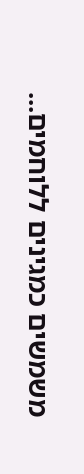משמשים כמגינים ללוחמים...